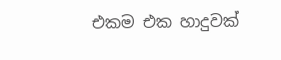එකම එක හාදුවක්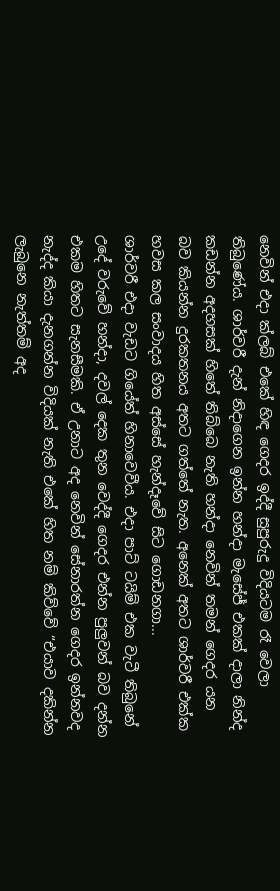නෙවින් එදා ක්ලබ් එකේ හිඳ ගෙදර ඉද්දී සුපුරුදු විදියටම රෑ වෙලා තිබුණේය. ශාර්වරී දැන් නිදාගෙන ඉන්න හන්දා මැසේජ් එකක් දාලා නින්ද කඩන්න අදහසක් හිතේ තිබ්බෙ නැති හන්දා නෙවින් තමන් ගෙදර යන බව කියන්න දුරකතනය අතට ගත්තේ නැත. අනෙක් අතට ශාර්වරී එක්ක හවස කල සංවාදය හිත අස්සේ හැන්දෑවේ සිට ගොඩනගා...
ශාර්වරී එදා වැඩට ගියේත් හිනාවෙවීය. එදා පාට් ටයිම් එක වැටී තිබුනේ උදේ වරුවේ හන්දා, දවල් දෙක තුන වෙද්දී ගෙදර එන්න පුලුවන් බව දන්න එකම හිතට සැනසීමකි. ඒ උනාට අද නෙවින් සේනාරත්න ගෙදර ඉන්නවද නැද්ද කියා දැනගන්න විදියක් නැති එකේ හිත නම් කිව්වේ “එයාව දකින්න ලැබුනෙ නැත්තම් අද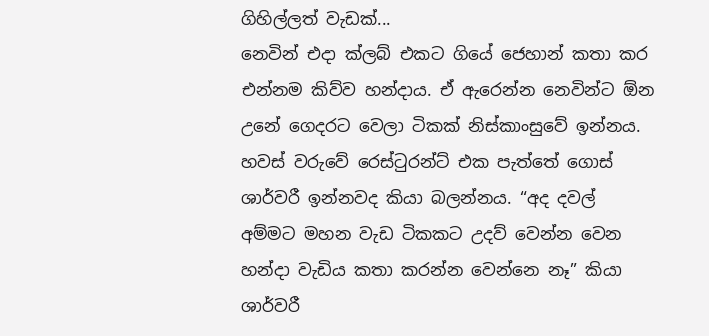ගිහිල්ලත් වැඩක්...
නෙවින් එදා ක්ලබ් එකට ගියේ ජෙහාන් කතා කර එන්නම කිව්ව හන්දාය. ඒ ඇරෙන්න නෙවින්ට ඕන උනේ ගෙදරට වෙලා ටිකක් නිස්කාංසුවේ ඉන්නය. හවස් වරුවේ රෙස්ටුරන්ට් එක පැත්තේ ගොස් ශාර්වරී ඉන්නවද කියා බලන්නය. “අද දවල් අම්මට මහන වැඩ ටිකකට උදව් වෙන්න වෙන හන්දා වැඩිය කතා කරන්න වෙන්නෙ නෑ” කියා ශාර්වරී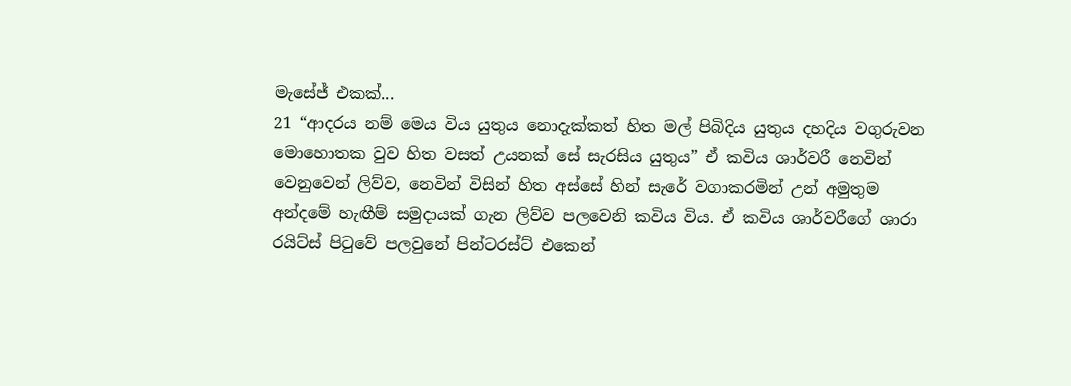මැසේජ් එකක්...
21 “ආදරය නම් මෙය විය යුතුය නොදැක්කත් හිත මල් පිබිදිය යුතුය දහදිය වගුරුවන මොහොතක වුව හිත වසත් උයනක් සේ සැරසිය යුතුය” ඒ කවිය ශාර්වරී නෙවින් වෙනුවෙන් ලිව්ව, නෙවින් විසින් හිත අස්සේ හින් සැරේ වගාකරමින් උන් අමුතුම අන්දමේ හැඟීම් සමුදායක් ගැන ලිව්ව පලවෙනි කවිය විය. ඒ කවිය ශාර්වරීගේ ශාරා රයිට්ස් පිටුවේ පලවුනේ පින්ටරස්ට් එකෙන්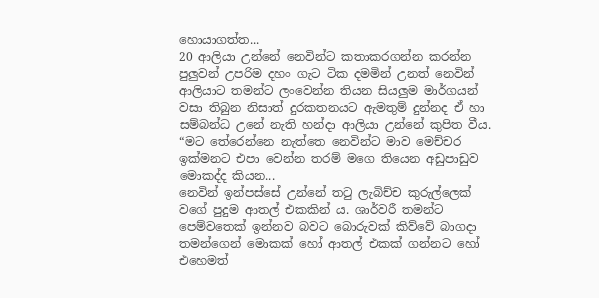හොයාගත්ත...
20 ආලියා උන්නේ නෙවින්ට කතාකරගන්න කරන්න පුලුවන් උපරිම දහං ගැට ටික දමමින් උනත් නෙවින් ආලියාට තමන්ට ලංවෙන්න තියන සියලුම මාර්ගයන් වසා තිබුන නිසාත් දුරකතනයට ඇමතුම් දුන්නද ඒ හා සම්බන්ධ උනේ නැති හන්දා ආලියා උන්නේ කුපිත වීය. “මට තේරෙන්නෙ නැත්තෙ නෙවින්ට මාව මෙච්චර ඉක්මනට එපා වෙන්න තරම් මගෙ තියෙන අඩුපාඩුව මොකද්ද කියන...
නෙවින් ඉන්පස්සේ උන්නේ තටු ලැබිච්ච කුරුල්ලෙක් වගේ පුදුම ආතල් එකකින් ය. ශාර්වරී තමන්ට පෙම්වතෙක් ඉන්නව බවට බොරුවක් කිව්වේ බාගදා තමන්ගෙන් මොකක් හෝ ආතල් එකක් ගන්නට හෝ එහෙමත්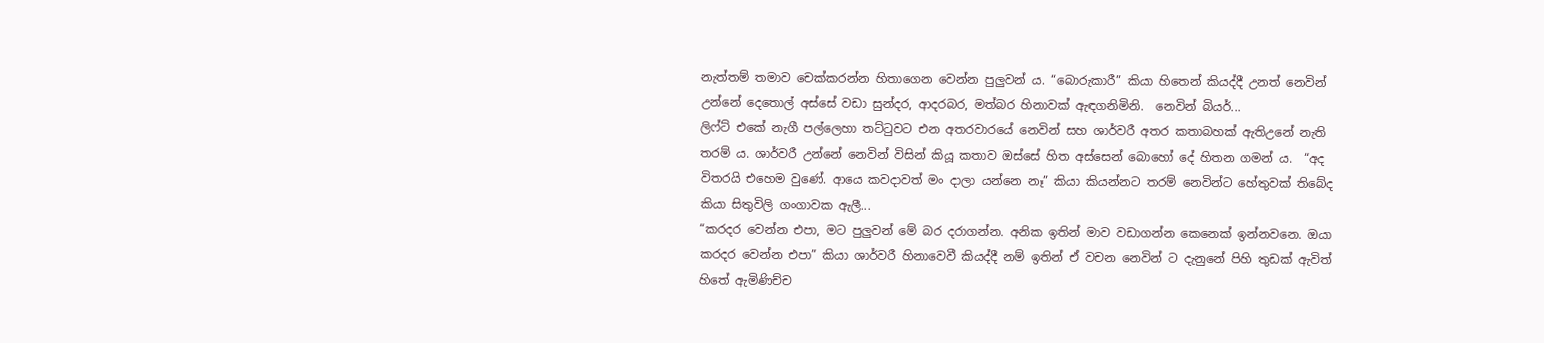නැත්තම් තමාව චෙක්කරන්න හිතාගෙන වෙන්න පුලුවන් ය. “බොරුකාරී” කියා හිතෙන් කියද්දී උනත් නෙවින් උන්නේ දෙතොල් අස්සේ වඩා සුන්දර, ආදරබර, මත්බර හිනාවක් ඇඳගනිමිනි.  නෙවින් බියර්...
ලිෆ්ට් එකේ නැගී පල්ලෙහා තට්ටුවට එන අතරවාරයේ නෙවින් සහ ශාර්වරී අතර කතාබහක් ඇතිඋනේ නැති තරම් ය. ශාර්වරී උන්නේ නෙවින් විසින් කියූ කතාව ඔස්සේ හිත අස්සෙන් බොහෝ දේ හිතන ගමන් ය.  “අද විතරයි එහෙම වුණේ. ආයෙ කවදාවත් මං දාලා යන්නෙ නෑ” කියා කියන්නට තරම් නෙවින්ට හේතුවක් තිබේද කියා සිතුවිලි ගංගාවක ඇලී...
“කරදර වෙන්න එපා, මට පුලුවන් මේ බර දරාගන්න. අනික ඉතින් මාව වඩාගන්න කෙනෙක් ඉන්නවනෙ. ඔයා කරදර වෙන්න එපා” කියා ශාර්වරී හිනාවෙවී කියද්දී නම් ඉතින් ඒ වචන නෙවින් ට දැනුනේ පිහි තුඩක් ඇවිත් හිතේ ඇමිණිච්ච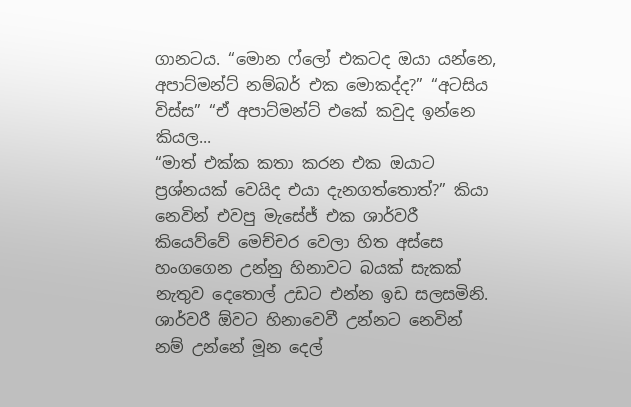ගානටය. “මොන ෆ්ලෝ එකටද ඔයා යන්නෙ, අපාට්මන්ට් නම්බර් එක මොකද්ද?” “අටසිය විස්ස” “ඒ අපාට්මන්ට් එකේ කවුද ඉන්නෙ කියල...
“මාත් එක්ක කතා කරන එක ඔයාට ප්‍රශ්නයක් වෙයිද එයා දැනගත්තොත්?” කියා නෙවින් එවපු මැසේජ් එක ශාර්වරී කියෙව්වේ මෙච්චර වෙලා හිත අස්සෙ හංගගෙන උන්නු හිනාවට බයක් සැකක් නැතුව දෙතොල් උඩට එන්න ඉඩ සලසමිනි.  ශාර්වරී ඕවට හිනාවෙවී උන්නට නෙවින් නම් උන්නේ මූන දෙල්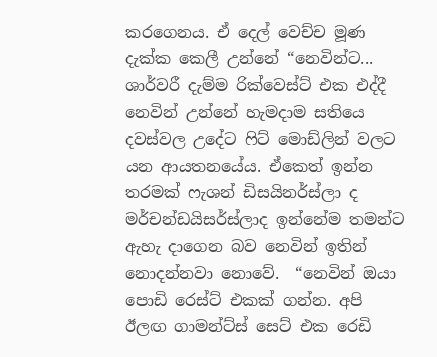කරගෙනය. ඒ දෙල් වෙච්ච මූණ දැක්ක කෙලී උන්නේ “නෙවින්ට...
ශාර්වරී දැම්ම රික්වෙස්ට් එක එද්දී නෙවින් උන්නේ හැමදාම සතියෙ දවස්වල උදේට ෆිට් මොඩ්ලින් වලට යන ආයතනයේය. ඒකෙත් ඉන්න තරමක් ෆැශන් ඩිසයිනර්ස්ලා ද මර්චන්ඩයිසර්ස්ලාද ඉන්නේම තමන්ට ඇහැ දාගෙන බව නෙවින් ඉතින් නොදන්නවා නොවේ.  “නෙවින් ඔයා පොඩි රෙස්ට් එකක් ගන්න. අපි ඊලඟ ගාමන්ට්ස් සෙට් එක රෙඩි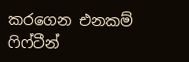කරගෙන එනකම් ෆිෆ්ටීන්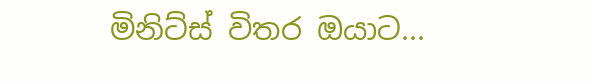මිනිට්ස් විතර ඔයාට...